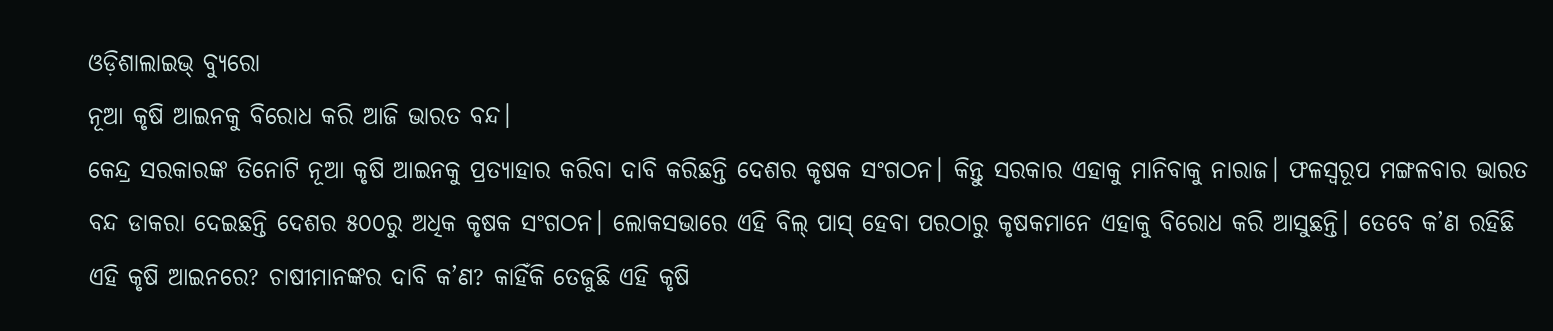ଓଡ଼ିଶାଲାଇଭ୍ ବ୍ୟୁରୋ
ନୂଆ କୃଷି ଆଇନକୁ ବିରୋଧ କରି ଆଜି ଭାରତ ବନ୍ଦ।
କେନ୍ଦ୍ର ସରକାରଙ୍କ ତିନୋଟି ନୂଆ କୃଷି ଆଇନକୁ ପ୍ରତ୍ୟାହାର କରିବା ଦାବି କରିଛନ୍ତି ଦେଶର କୃଷକ ସଂଗଠନ। କିନ୍ତୁ ସରକାର ଏହାକୁ ମାନିବାକୁ ନାରାଜ। ଫଳସ୍ଵରୂପ ମଙ୍ଗଳବାର ଭାରତ ବନ୍ଦ ଡାକରା ଦେଇଛନ୍ତି ଦେଶର ୫୦୦ରୁ ଅଧିକ କୃଷକ ସଂଗଠନ। ଲୋକସଭାରେ ଏହି ବିଲ୍ ପାସ୍ ହେବା ପରଠାରୁ କୃଷକମାନେ ଏହାକୁ ବିରୋଧ କରି ଆସୁଛନ୍ତି। ତେବେ କ’ଣ ରହିଛି ଏହି କୃଷି ଆଇନରେ? ଚାଷୀମାନଙ୍କର ଦାବି କ’ଣ? କାହିଁକି ତେଜୁଛି ଏହି କୃଷି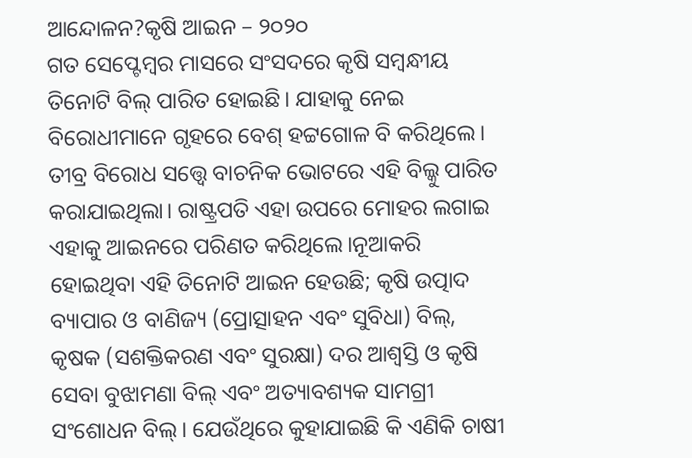ଆନ୍ଦୋଳନ?କୃଷି ଆଇନ – ୨୦୨୦
ଗତ ସେପ୍ଟେମ୍ଵର ମାସରେ ସଂସଦରେ କୃଷି ସମ୍ଵନ୍ଧୀୟ ତିନୋଟି ବିଲ୍ ପାରିତ ହୋଇଛି। ଯାହାକୁ ନେଇ ବିରୋଧୀମାନେ ଗୃହରେ ବେଶ୍ ହଟ୍ଟଗୋଳ ବି କରିଥିଲେ। ତୀବ୍ର ବିରୋଧ ସତ୍ତ୍ଵେ ବାଚନିକ ଭୋଟରେ ଏହି ବିଲ୍କୁ ପାରିତ କରାଯାଇଥିଲା। ରାଷ୍ଟ୍ରପତି ଏହା ଉପରେ ମୋହର ଲଗାଇ ଏହାକୁ ଆଇନରେ ପରିଣତ କରିଥିଲେ।ନୂଆକରି ହୋଇଥିବା ଏହି ତିନୋଟି ଆଇନ ହେଉଛି; କୃଷି ଉତ୍ପାଦ ବ୍ୟାପାର ଓ ବାଣିଜ୍ୟ (ପ୍ରୋତ୍ସାହନ ଏବଂ ସୁବିଧା) ବିଲ୍, କୃଷକ (ସଶକ୍ତିକରଣ ଏବଂ ସୁରକ୍ଷା) ଦର ଆଶ୍ୱସ୍ତି ଓ କୃଷି ସେବା ବୁଝାମଣା ବିଲ୍ ଏବଂ ଅତ୍ୟାବଶ୍ୟକ ସାମଗ୍ରୀ ସଂଶୋଧନ ବିଲ୍। ଯେଉଁଥିରେ କୁହାଯାଇଛି କି ଏଣିକି ଚାଷୀ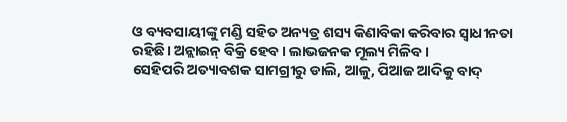ଓ ବ୍ୟବସାୟୀଙ୍କୁ ମଣ୍ଡି ସହିତ ଅନ୍ୟତ୍ର ଶସ୍ୟ କିଣାବିକା କରିବାର ସ୍ଵାଧୀନତା ରହିଛି। ଅନ୍ଲାଇନ୍ ବିକ୍ରି ହେବ। ଲାଭଜନକ ମୂଲ୍ୟ ମିଳିବ।
ସେହିପରି ଅତ୍ୟାବଶକ ସାମଗ୍ରୀରୁ ଡାଲି, ଆଳୁ, ପିଆଜ ଆଦିକୁ ବାଦ୍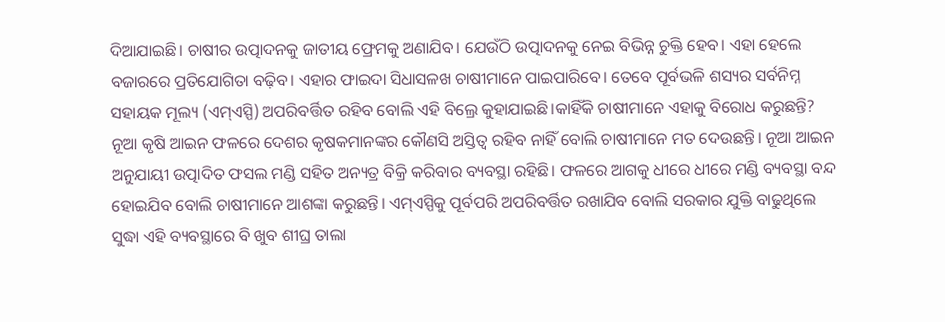ଦିଆଯାଇଛି। ଚାଷୀର ଉତ୍ପାଦନକୁ ଜାତୀୟ ଫ୍ରେମକୁ ଅଣାଯିବ। ଯେଉଁଠି ଉତ୍ପାଦନକୁ ନେଇ ବିଭିନ୍ନ ଚୁକ୍ତି ହେବ। ଏହା ହେଲେ ବଜାରରେ ପ୍ରତିଯୋଗିତା ବଢ଼ିବ। ଏହାର ଫାଇଦା ସିଧାସଳଖ ଚାଷୀମାନେ ପାଇପାରିବେ। ତେବେ ପୂର୍ବଭଳି ଶସ୍ୟର ସର୍ବନିମ୍ନ ସହାୟକ ମୂଲ୍ୟ (ଏମ୍ଏସ୍ପି) ଅପରିବର୍ତ୍ତିତ ରହିବ ବୋଲି ଏହି ବିଲ୍ରେ କୁହାଯାଇଛି।କାହିଁକି ଚାଷୀମାନେ ଏହାକୁ ବିରୋଧ କରୁଛନ୍ତି?
ନୂଆ କୃଷି ଆଇନ ଫଳରେ ଦେଶର କୃଷକମାନଙ୍କର କୌଣସି ଅସ୍ତିତ୍ଵ ରହିବ ନାହିଁ ବୋଲି ଚାଷୀମାନେ ମତ ଦେଉଛନ୍ତି। ନୂଆ ଆଇନ ଅନୁଯାୟୀ ଉତ୍ପାଦିତ ଫସଲ ମଣ୍ଡି ସହିତ ଅନ୍ୟତ୍ର ବିକ୍ରି କରିବାର ବ୍ୟବସ୍ଥା ରହିଛି। ଫଳରେ ଆଗକୁ ଧୀରେ ଧୀରେ ମଣ୍ଡି ବ୍ୟବସ୍ଥା ବନ୍ଦ ହୋଇଯିବ ବୋଲି ଚାଷୀମାନେ ଆଶଙ୍କା କରୁଛନ୍ତି। ଏମ୍ଏସ୍ପିକୁ ପୂର୍ବପରି ଅପରିବର୍ତ୍ତିତ ରଖାଯିବ ବୋଲି ସରକାର ଯୁକ୍ତି ବାଢୁଥିଲେ ସୁଦ୍ଧା ଏହି ବ୍ୟବସ୍ଥାରେ ବି ଖୁବ ଶୀଘ୍ର ତାଲା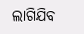ଲାଗିଯିବ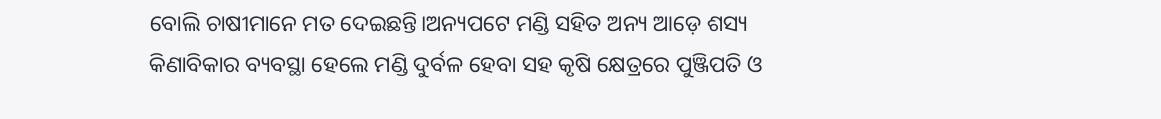ବୋଲି ଚାଷୀମାନେ ମତ ଦେଇଛନ୍ତି।ଅନ୍ୟପଟେ ମଣ୍ଡି ସହିତ ଅନ୍ୟ ଆଡ଼େ ଶସ୍ୟ କିଣାବିକାର ବ୍ୟବସ୍ଥା ହେଲେ ମଣ୍ଡି ଦୁର୍ବଳ ହେବା ସହ କୃଷି କ୍ଷେତ୍ରରେ ପୁଞ୍ଜିପତି ଓ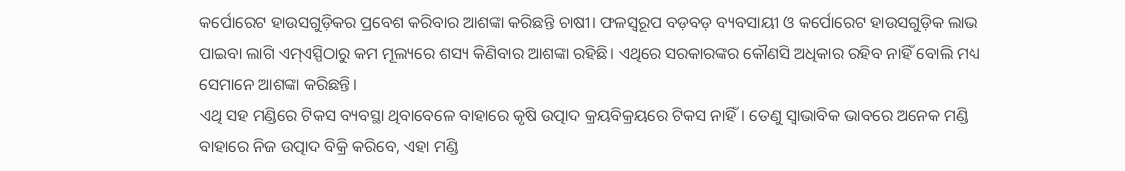କର୍ପୋରେଟ ହାଉସଗୁଡ଼ିକର ପ୍ରବେଶ କରିବାର ଆଶଙ୍କା କରିଛନ୍ତି ଚାଷୀ। ଫଳସ୍ଵରୂପ ବଡ଼ବଡ଼ ବ୍ୟବସାୟୀ ଓ କର୍ପୋରେଟ ହାଉସଗୁଡ଼ିକ ଲାଭ ପାଇବା ଲାଗି ଏମ୍ଏସ୍ପିଠାରୁ କମ ମୂଲ୍ୟରେ ଶସ୍ୟ କିଣିବାର ଆଶଙ୍କା ରହିଛି। ଏଥିରେ ସରକାରଙ୍କର କୌଣସି ଅଧିକାର ରହିବ ନାହିଁ ବୋଲି ମଧ୍ୟ ସେମାନେ ଆଶଙ୍କା କରିଛନ୍ତି।
ଏଥି ସହ ମଣ୍ଡିରେ ଟିକସ ବ୍ୟବସ୍ଥା ଥିବାବେଳେ ବାହାରେ କୃଷି ଉତ୍ପାଦ କ୍ରୟବିକ୍ରୟରେ ଟିକସ ନାହିଁ। ତେଣୁ ସ୍ଵାଭାବିକ ଭାବରେ ଅନେକ ମଣ୍ଡି ବାହାରେ ନିଜ ଉତ୍ପାଦ ବିକ୍ରି କରିବେ, ଏହା ମଣ୍ଡି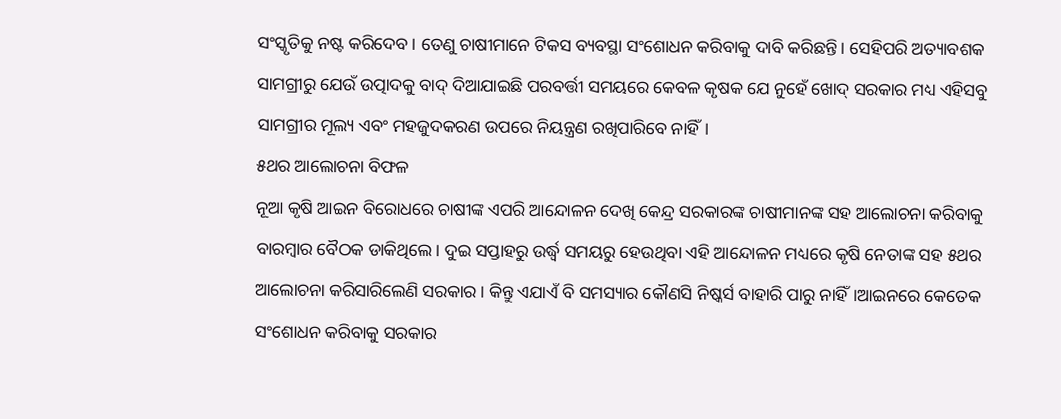ସଂସ୍କୃତିକୁ ନଷ୍ଟ କରିଦେବ। ତେଣୁ ଚାଷୀମାନେ ଟିକସ ବ୍ୟବସ୍ଥା ସଂଶୋଧନ କରିବାକୁ ଦାବି କରିଛନ୍ତି। ସେହିପରି ଅତ୍ୟାବଶକ ସାମଗ୍ରୀରୁ ଯେଉଁ ଉତ୍ପାଦକୁ ବାଦ୍ ଦିଆଯାଇଛି ପରବର୍ତ୍ତୀ ସମୟରେ କେବଳ କୃଷକ ଯେ ନୁହେଁ ଖୋଦ୍ ସରକାର ମଧ୍ୟ ଏହିସବୁ ସାମଗ୍ରୀର ମୂଲ୍ୟ ଏବଂ ମହଜୁଦକରଣ ଉପରେ ନିୟନ୍ତ୍ରଣ ରଖିପାରିବେ ନାହିଁ।
୫ଥର ଆଲୋଚନା ବିଫଳ
ନୂଆ କୃଷି ଆଇନ ବିରୋଧରେ ଚାଷୀଙ୍କ ଏପରି ଆନ୍ଦୋଳନ ଦେଖି କେନ୍ଦ୍ର ସରକାରଙ୍କ ଚାଷୀମାନଙ୍କ ସହ ଆଲୋଚନା କରିବାକୁ ବାରମ୍ଵାର ବୈଠକ ଡାକିଥିଲେ। ଦୁଇ ସପ୍ତାହରୁ ଉର୍ଦ୍ଧ୍ଵ ସମୟରୁ ହେଉଥିବା ଏହି ଆନ୍ଦୋଳନ ମଧ୍ୟରେ କୃଷି ନେତାଙ୍କ ସହ ୫ଥର ଆଲୋଚନା କରିସାରିଲେଣି ସରକାର। କିନ୍ତୁ ଏଯାଏଁ ବି ସମସ୍ୟାର କୌଣସି ନିଷ୍କର୍ସ ବାହାରି ପାରୁ ନାହିଁ।ଆଇନରେ କେତେକ ସଂଶୋଧନ କରିବାକୁ ସରକାର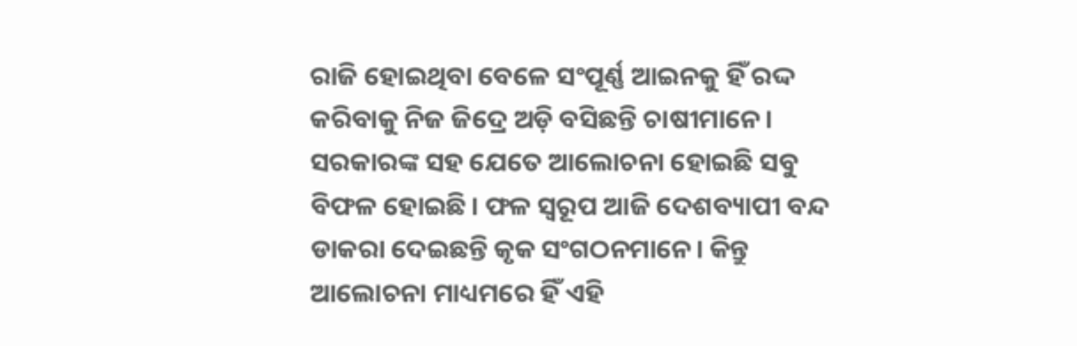ରାଜି ହୋଇଥିବା ବେଳେ ସଂପୂର୍ଣ୍ଣ ଆଇନକୁ ହିଁ ରଦ୍ଦ କରିବାକୁ ନିଜ ଜିଦ୍ରେ ଅଡ଼ି ବସିଛନ୍ତି ଚାଷୀମାନେ। ସରକାରଙ୍କ ସହ ଯେତେ ଆଲୋଚନା ହୋଇଛି ସବୁ ବିଫଳ ହୋଇଛି। ଫଳ ସ୍ଵରୂପ ଆଜି ଦେଶବ୍ୟାପୀ ବନ୍ଦ ଡାକରା ଦେଇଛନ୍ତି କୃକ ସଂଗଠନମାନେ। କିନ୍ତୁ ଆଲୋଚନା ମାଧ୍ୟମରେ ହିଁ ଏହି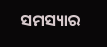ସମସ୍ୟାର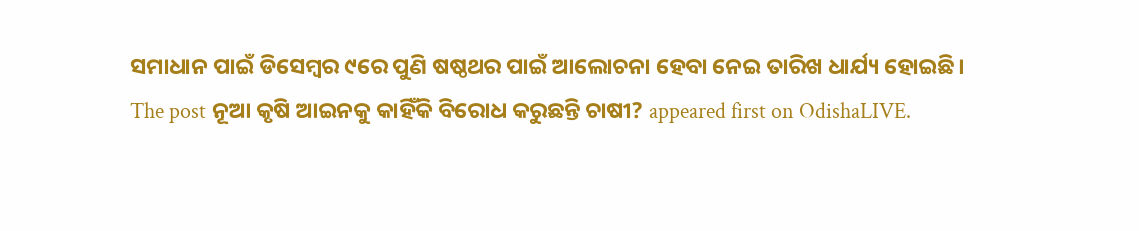ସମାଧାନ ପାଇଁ ଡିସେମ୍ଵର ୯ରେ ପୁଣି ଷଷ୍ଠଥର ପାଇଁ ଆଲୋଚନା ହେବା ନେଇ ତାରିଖ ଧାର୍ଯ୍ୟ ହୋଇଛି।
The post ନୂଆ କୃଷି ଆଇନକୁ କାହିଁକି ବିରୋଧ କରୁଛନ୍ତି ଚାଷୀ? appeared first on OdishaLIVE.